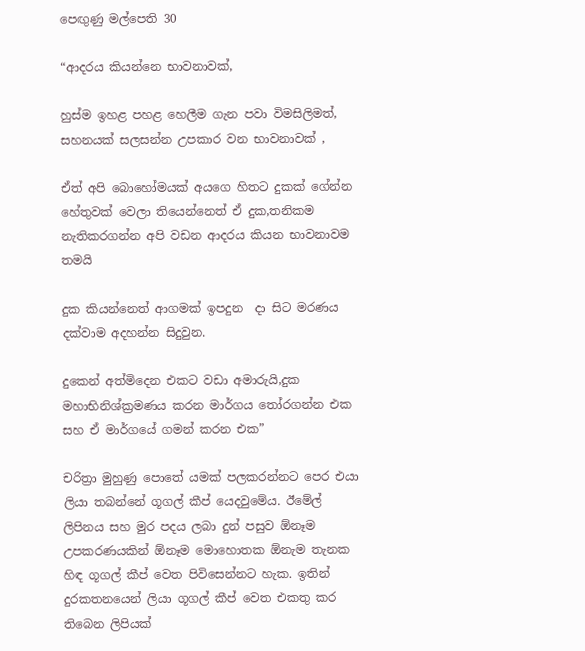පෙඟුණු මල්පෙති 30

“ආදරය කියන්නෙ භාවනාවක්,

හුස්ම ඉහළ පහළ හෙලීම ගැන පවා විමසිලිමත්, සහනයක් සලසන්න උපකාර වන භාවනාවක් ,

ඒත් අපි බොහෝමයක් අයගෙ හිතට දුකක් ගේන්න හේතුවක් වෙලා තියෙන්නෙත් ඒ දුක,තනිකම නැතිකරගන්න අපි වඩන ආදරය කියන භාවනාවම තමයි

දුක කියන්නෙත් ආගමක් ඉපදුන  දා සිට මරණය දක්වාම අදහන්න සිදුවුන.

දුකෙන් අත්මිදෙන එකට වඩා අමාරුයි,දුක මහාභිනිශ්ක්‍රමණය කරන මාර්ගය තෝරගන්න එක සහ ඒ මාර්ගයේ ගමන් කරන එක”

චරිත්‍රා මුහුණු පොතේ යමක් පලකරන්නට පෙර එයා ලියා තබන්නේ ගූගල් කීප් යෙදවුමේය. ඊමේල් ලිපිනය සහ මුර පදය ලබා දුන් පසුව ඕනෑම උපකරණයකින් ඕනෑම මොහොතක ඕනැම තැනක හිඳ ගූගල් කීප් වෙත පිවිසෙන්නට හැක. ඉතින් දුරකතනයෙන් ලියා ගූගල් කීප් වෙත එකතු කර තිබෙන ලිපියක්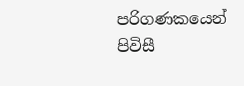පරිගණකයෙන් පිවිසී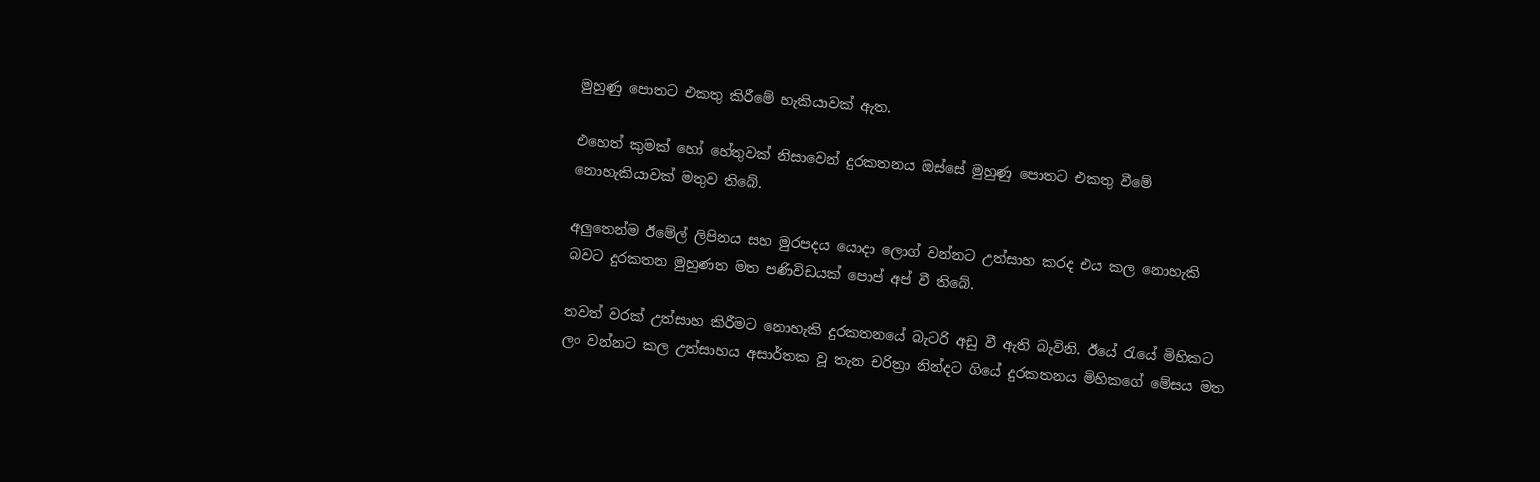මුහුණු පොතට එකතු කිරීමේ හැකියාවක් ඇත.

එහෙත් කුමක් හෝ හේතුවක් නිසාවෙන් දුරකතනය ඔස්සේ මුහුණු පොතට එකතු වීමේ නොහැකියාවක් මතුව තිබේ.

අලුතෙන්ම ඊමේල් ලිපිනය සහ මුරපදය යොදා ලොග් වන්නට උත්සාහ කරද එය කල නොහැකි බවට දුරකතන මුහුණත මත පණිවිඩයක් පොප් අප් වී තිබේ.

තවත් වරක් උත්සාහ කිරීමට නොහැකි දුරකතනයේ බැටරි අඩු වී ඇති බැවිනි. ඊයේ රැයේ මිහිකට ලං වන්නට කල උත්සාහය අසාර්තක වූ තැන චරිත්‍රා නින්දට ගියේ දුරකතනය මිහිකගේ මේසය මත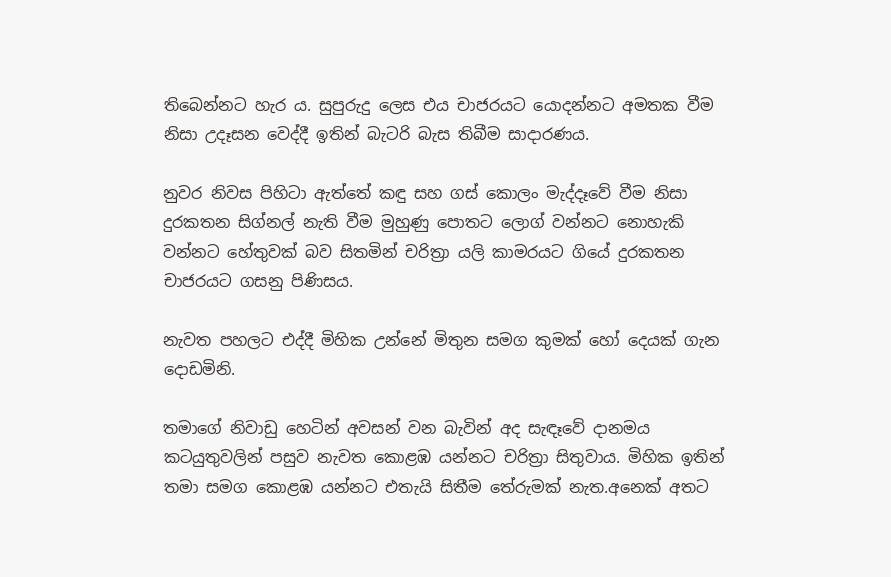තිබෙන්නට හැර ය. සුපුරුදු ලෙස එය චාජරයට යොදන්නට අමතක වීම නිසා උදෑසන වෙද්දී ඉතින් බැටරි බැස තිබීම සාදාරණය.

නුවර නිවස පිහිටා ඇත්තේ කඳු සහ ගස් කොලං මැද්දෑවේ වීම නිසා දුරකතන සිග්නල් නැති වීම මුහුණු පොතට ලොග් වන්නට නොහැකි වන්නට හේතුවක් බව සිතමින් චරිත්‍රා යලි කාමරයට ගියේ දුරකතන චාජරයට ගසනු පිණිසය.

නැවත පහලට එද්දී මිහික උන්නේ මිතුන සමග කුමක් හෝ දෙයක් ගැන දොඩමිනි.

තමාගේ නිවාඩු හෙටින් අවසන් වන බැවින් අද සැඳෑවේ දානමය කටයුතුවලින් පසුව නැවත කොළඹ යන්නට චරිත්‍රා සිතුවාය. මිහික ඉතින් තමා සමග කොළඹ යන්නට එතැයි සිතීම තේරුමක් නැත.අනෙක් අතට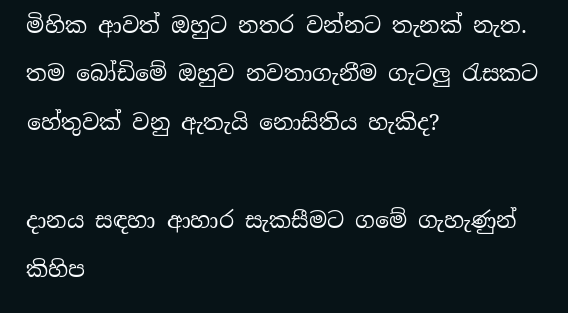මිහික ආවත් ඔහුට නතර වන්නට තැනක් නැත. තම බෝඩිමේ ඔහුව නවතාගැනීම ගැටලු රැසකට හේතුවක් වනු ඇතැයි නොසිතිය හැකිද?

දානය සඳහා ආහාර සැකසීමට ගමේ ගැහැණුන් කිහිප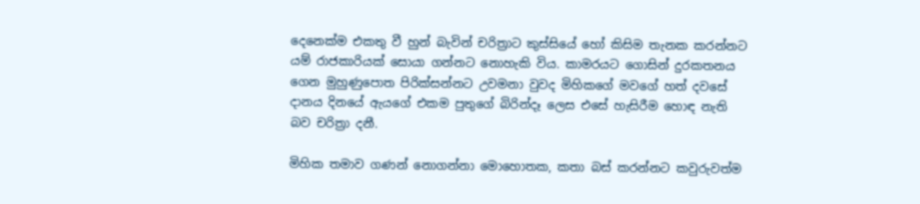දෙනෙක්ම එකතු වී හුන් බැවින් චරිත්‍රාට කුස්සියේ හෝ කිසිම තැනක කරන්නට යම් රාජකාරියක් සොයා ගන්නට නොහැකි විය. කාමරයට ගොසින් දුරකතනය ගෙන මුහුණුපොත පිරික්සන්නට උවමනා වුවද මිහිකගේ මවගේ හත් දවසේ දානය දිනයේ ඇයගේ එකම පුතුගේ බිරින්දෑ ලෙස එසේ හැසිරීම හොඳ නැති බව චරිත්‍රා දනී.

මිහික තමාව ගණන් නොගන්නා මොහොතක, කතා බස් කරන්නට කවුරුවත්ම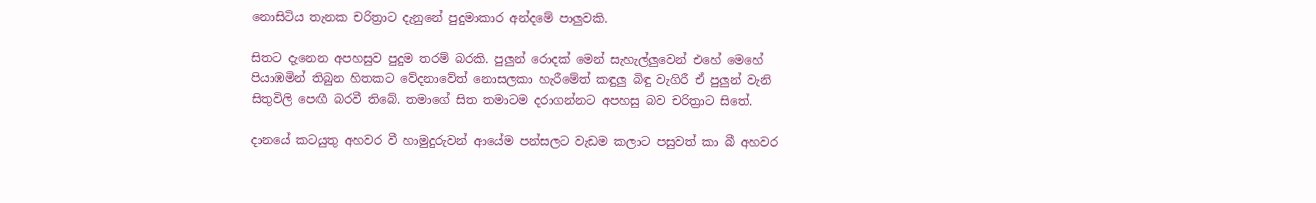නොසිටිය තැනක චරිත්‍රාට දැනුනේ පුදුමාකාර අන්දමේ පාලුවකි.

සිතට දැනෙන අපහසුව පුදුම තරම් බරකි. පුලුන් රොදක් මෙන් සැහැල්ලුවෙන් එහේ මෙහේ පියාඹමින් තිබුන හිතකට වේදනාවේත් නොසලකා හැරීමේත් කඳුලු බිඳු වැගිරී ඒ පුලුන් වැනි සිතුවිලි පෙඟී බරවී තිබේ. තමාගේ සිත තමාටම දරාගන්නට අපහසු බව චරිත්‍රාට සිතේ.

දානයේ කටයුතු අහවර වී හාමුදුරුවන් ආයේම පන්සලට වැඩම කලාට පසුවත් කා බී අහවර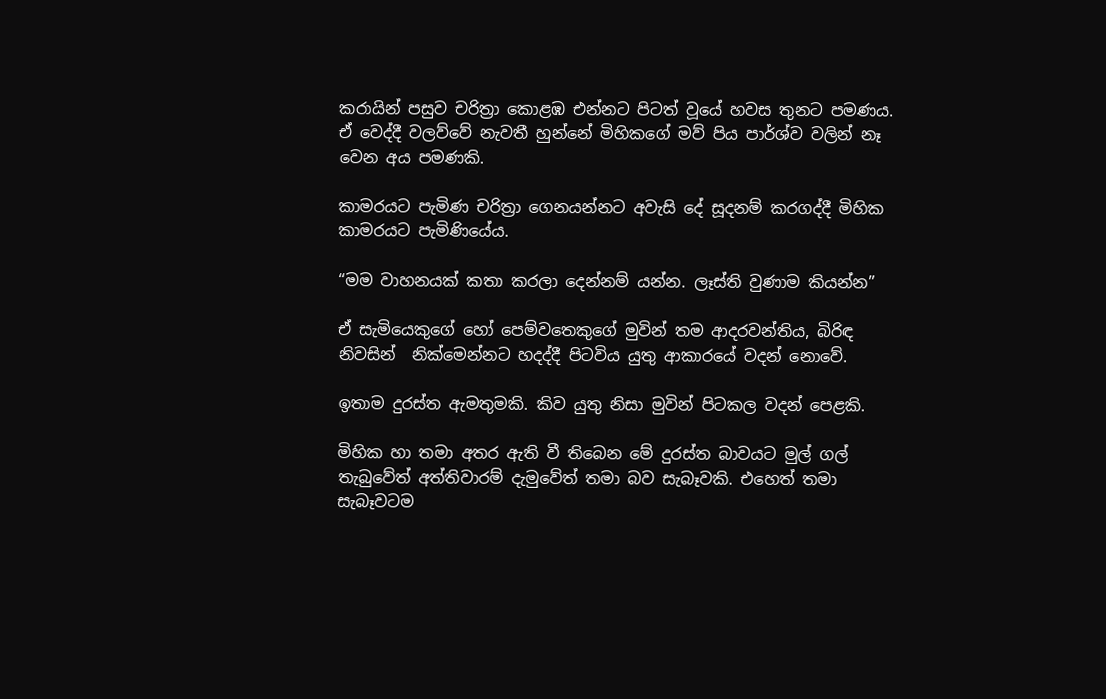කරායින් පසුව චරිත්‍රා කොළඹ එන්නට පිටත් වූයේ හවස තුනට පමණය. ඒ වෙද්දී වලව්වේ නැවතී හුන්නේ මිහිකගේ මව් පිය පාර්ශ්ව වලින් නෑ වෙන අය පමණකි.

කාමරයට පැමිණ චරිත්‍රා ගෙනයන්නට අවැසි දේ සූදනම් කරගද්දී මිහික කාමරයට පැමිණියේය.

“මම වාහනයක් කතා කරලා දෙන්නම් යන්න. ලෑස්ති වුණාම කියන්න”

ඒ සැමියෙකුගේ හෝ පෙම්වතෙකුගේ මුවින් තම ආදරවන්තිය, බිරිඳ නිවසින්  නික්මෙන්නට හදද්දී පිටවිය යුතු ආකාරයේ වදන් නොවේ.

ඉතාම දුරස්ත ඇමතුමකි. කිව යුතු නිසා මුවින් පිටකල වදන් පෙළකි.

මිහික හා තමා අතර ඇති වී තිබෙන මේ දුරස්ත බාවයට මුල් ගල් තැබුවේත් අත්තිවාරම් දැමුවේත් තමා බව සැබෑවකි. එහෙත් තමා සැබෑවටම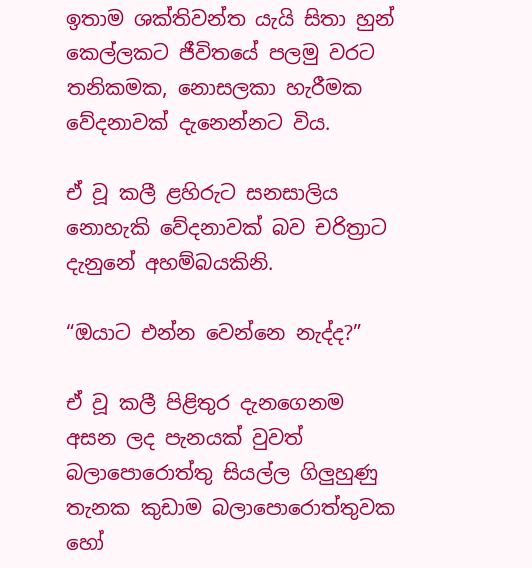ඉතාම ශක්තිවන්ත යැයි සිතා හුන් කෙල්ලකට ජීවිතයේ පලමු වරට තනිකමක, නොසලකා හැරීමක වේදනාවක් දැනෙන්නට විය.

ඒ වූ කලී ළහිරුට සනසාලිය නොහැකි වේදනාවක් බව චරිත්‍රාට දැනුනේ අහම්බයකිනි.

“ඔයාට එන්න වෙන්නෙ නැද්ද?”

ඒ වූ කලී පිළිතුර දැනගෙනම අසන ලද පැනයක් වුවත් බලාපොරොත්තු සියල්ල ගිලුහුණු තැනක කුඩාම බලාපොරොත්තුවක හෝ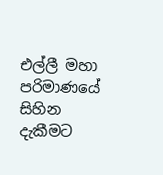එල්ලී මහා පරිමාණයේ සිහින දැකීමට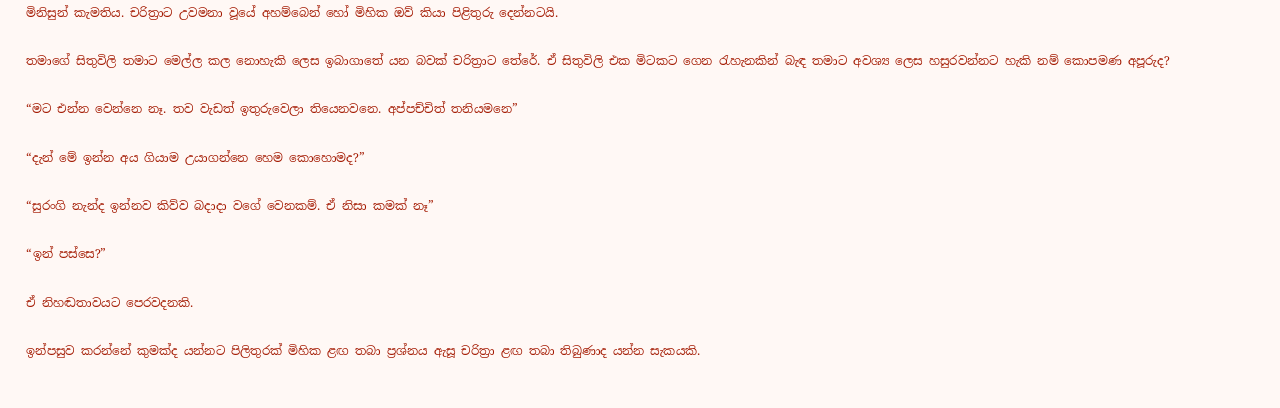මිනිසුන් කැමතිය. චරිත්‍රාට උවමනා වූයේ අහම්බෙන් හෝ මිහික ඔව් කියා පිළිතුරු දෙන්නටයි.

තමාගේ සිතුවිලි තමාට මෙල්ල කල නොහැකි ලෙස ඉබාගාතේ යන බවක් චරිත්‍රාට තේරේ. ඒ සිතුවිලි එක මිටකට ගෙන රැහැනකින් බැඳ තමාට අවශ්‍ය ලෙස හසුරවන්නට හැකි නම් කොපමණ අපූරුද?

“මට එන්න වෙන්නෙ නෑ. තව වැඩත් ඉතුරුවෙලා තියෙනවනෙ. අප්පච්චිත් තනියමනෙ”

“දැන් මේ ඉන්න අය ගියාම උයාගන්නෙ හෙම කොහොමද?”

“සුරංගි නැන්ද ඉන්නව කිව්ව බදාදා වගේ වෙනකම්. ඒ නිසා කමක් නෑ”

“ඉන් පස්සෙ?”

ඒ නිහඬතාවයට පෙරවදනකි.

ඉන්පසුව කරන්නේ කුමක්ද යන්නට පිලිතුරක් මිහික ළඟ තබා ප්‍රශ්නය ඇසූ චරිත්‍රා ළඟ තබා තිබුණාද යන්න සැකයකි.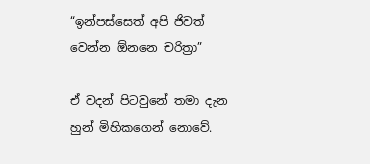“ඉන්පස්සෙත් අපි ජිවත් වෙන්න ඕනනෙ චරිත්‍රා”

ඒ වදන් පිටවුනේ තමා දැන හුන් මිහිකගෙන් නොවේ.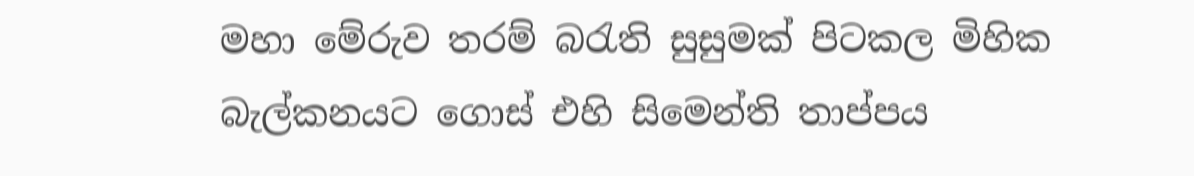මහා මේරුව තරම් බරැති සුසුමක් පිටකල මිහික බැල්කනයට ගොස් එහි සිමෙන්ති තාප්පය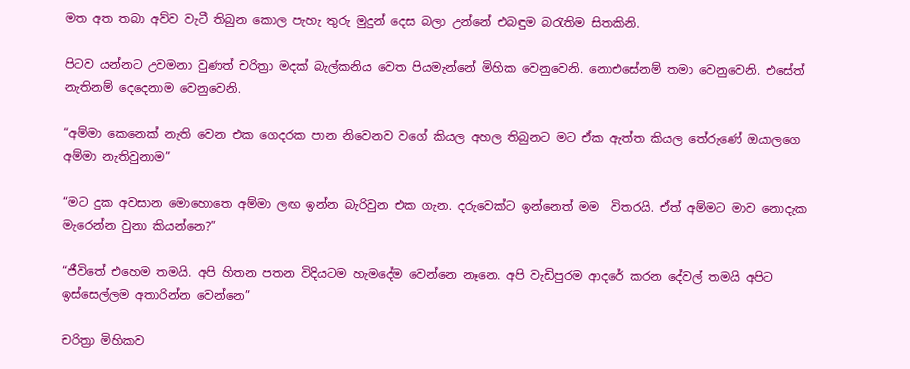මත අත තබා අව්ව වැටී තිබුන කොල පැහැ තුරු මුදුන් දෙස බලා උන්නේ එබඳුම බරැතිම සිතකිනි.

පිටව යන්නට උවමනා වුණත් චරිත්‍රා මදක් බැල්කනිය වෙත පියමැන්නේ මිහික වෙනුවෙනි. නොඑසේනම් තමා වෙනුවෙනි. එසේත් නැතිනම් දෙදෙනාම වෙනුවෙනි.

“අම්මා කෙනෙක් නැති වෙන එක ගෙදරක පාන නිවෙනව වගේ කියල අහල තිබුනට මට ඒක ඇත්ත කියල තේරුණේ ඔයාලගෙ අම්මා නැතිවුනාම”

“මට දුක අවසාන මොහොතෙ අම්මා ලඟ ඉන්න බැරිවුන එක ගැන. දරුවෙක්ට ඉන්නෙත් මම  විතරයි. ඒත් අම්මට මාව නොදැක මැරෙන්න වුනා කියන්නෙ?”

“ජීවිතේ එහෙම තමයි. අපි හිතන පතන විදියටම හැමදේම වෙන්නෙ නෑනෙ. අපි වැඩිපුරම ආදරේ කරන දේවල් තමයි අපිට ඉස්සෙල්ලම අතාරින්න වෙන්නෙ”

චරිත්‍රා මිහිකව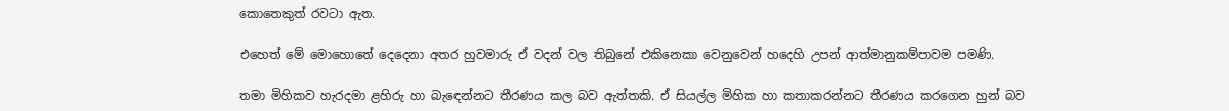කොතෙකුත් රවටා ඇත.

එහෙත් මේ මොහොතේ දෙදෙනා අතර හුවමාරු ඒ වදන් වල තිබුනේ එකිනෙකා වෙනුවෙන් හදෙහි උපන් ආත්මානුකම්පාවම පමණි.

තමා මිහිකව හැරදමා ළහිරු හා බැඳෙන්නට තීරණය කල බව ඇත්තකි. ඒ සියල්ල මිහික හා කතාකරන්නට තීරණය කරගෙන හුන් බව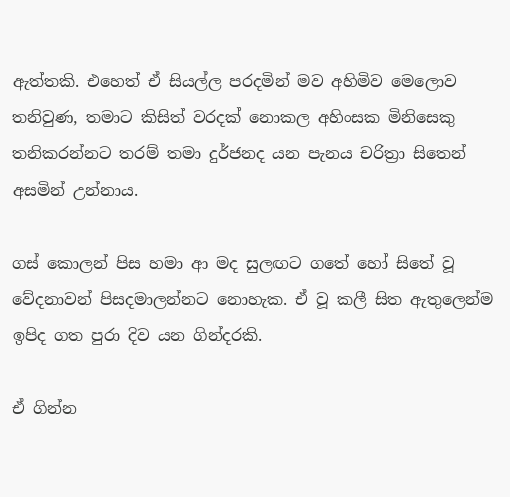ඇත්තකි. එහෙත් ඒ සියල්ල පරදමින් මව අහිමිව මෙලොව තනිවුණ, තමාට කිසිත් වරදක් නොකල අහිංසක මිනිසෙකු තනිකරන්නට තරම් තමා දුර්ජනද යන පැනය චරිත්‍රා සිතෙන් අසමින් උන්නාය.

ගස් කොලන් පිස හමා ආ මද සුලඟට ගතේ හෝ සිතේ වූ වේදනාවන් පිසදමාලන්නට නොහැක. ඒ වූ කලී සිත ඇතුලෙන්ම ඉපිද ගත පුරා දිව යන ගින්දරකි.

ඒ ගින්න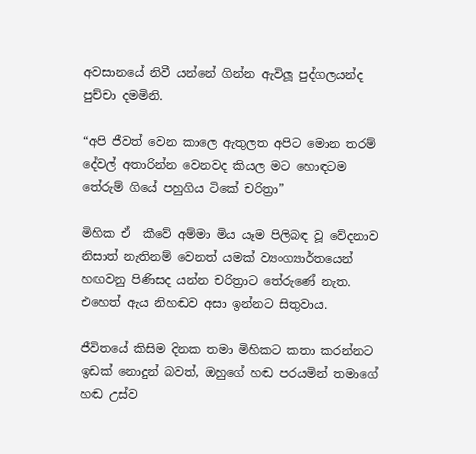අවසානයේ නිවී යන්නේ ගින්න ඇවිලූ පුද්ගලයන්ද පුච්චා දමමිනි.

“අපි ජීවත් වෙන කාලෙ ඇතුලත අපිට මොන තරම් දේවල් අතාරින්න වෙනවද කියල මට හොඳටම තේරුම් ගියේ පහුගිය ටිකේ චරිත්‍රා”

මිහික ඒ  කීවේ අම්මා මිය යෑම පිලිබඳ වූ වේදනාව නිසාත් නැතිනම් වෙනත් යමක් ව්‍යංග්‍යාර්තයෙන් හඟවනු පිණිසද යන්න චරිත්‍රාට තේරුණේ නැත. එහෙත් ඇය නිහඬව අසා ඉන්නට සිතුවාය.

ජීවිතයේ කිසිම දිනක තමා මිහිකට කතා කරන්නට ඉඩක් නොදුන් බවත්, ඔහුගේ හඬ පරයමින් තමාගේ හඬ උස්ව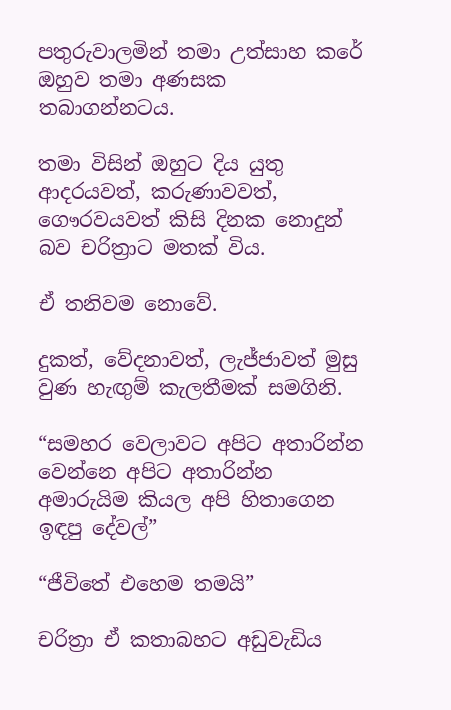පතුරුවාලමින් තමා උත්සාහ කරේ ඔහුව තමා අණසක තබාගන්නටය.

තමා විසින් ඔහුට දිය යුතු ආදරයවත්, කරුණාවවත්, ගෞරවයවත් කිසි දිනක නොදුන් බව චරිත්‍රාට මතක් විය.

ඒ තනිවම නොවේ.

දුකත්, වේදනාවත්, ලැජ්ජාවත් මුසු වුණ හැඟුම් කැලතීමක් සමගිනි.

“සමහර වෙලාවට අපිට අතාරින්න වෙන්නෙ අපිට අතාරින්න අමාරුයිම කියල අපි හිතාගෙන ඉඳපු දේවල්”

“ජීවිතේ එහෙම තමයි”

චරිත්‍රා ඒ කතාබහට අඩුවැඩිය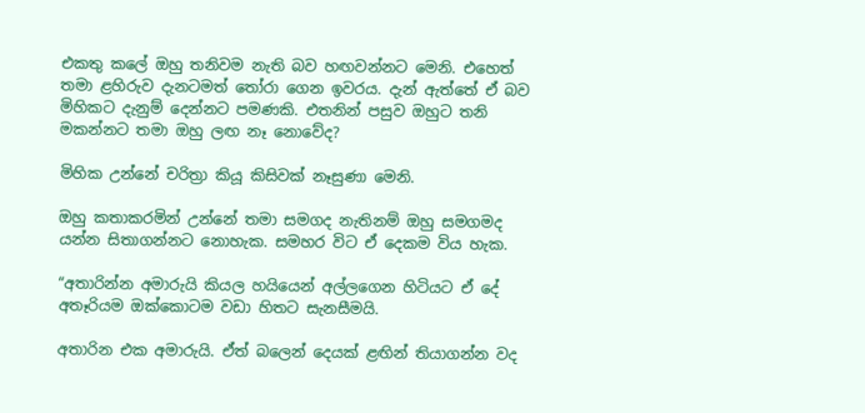එකතු කලේ ඔහු තනිවම නැති බව හඟවන්නට මෙනි. එහෙත් තමා ළහිරුව දැනටමත් තෝරා ගෙන ඉවරය. දැන් ඇත්තේ ඒ බව මිහිකට දැනුම් දෙන්නට පමණකි. එතනින් පසුව ඔහුට තනි මකන්නට තමා ඔහු ලඟ නෑ නොවේද?

මිහික උන්නේ චරිත්‍රා කියූ කිසිවක් නෑසුණා මෙනි.

ඔහු කතාකරමින් උන්නේ තමා සමගද නැතිනම් ඔහු සමගමද යන්න සිතාගන්නට නොහැක. සමහර විට ඒ දෙකම විය හැක.

“අතාරින්න අමාරුයි කියල හයියෙන් අල්ලගෙන හිටියට ඒ දේ අතෑරියම ඔක්කොටම වඩා හිතට සැනසීමයි.

අතාරින එක අමාරුයි. ඒත් බලෙන් දෙයක් ළඟින් තියාගන්න වද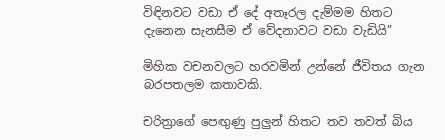විඳිනවට වඩා ඒ දේ අතෑරල දැම්මම හිතට දැනෙන සැනසීම ඒ වේදනාවට වඩා වැඩියි”

මිහික වචනවලට හරවමින් උන්නේ ජීවිතය ගැන බරපතලම කතාවකි.

චරිත්‍රාගේ පෙඟුණු පුලුන් හිතට තව තවත් බිය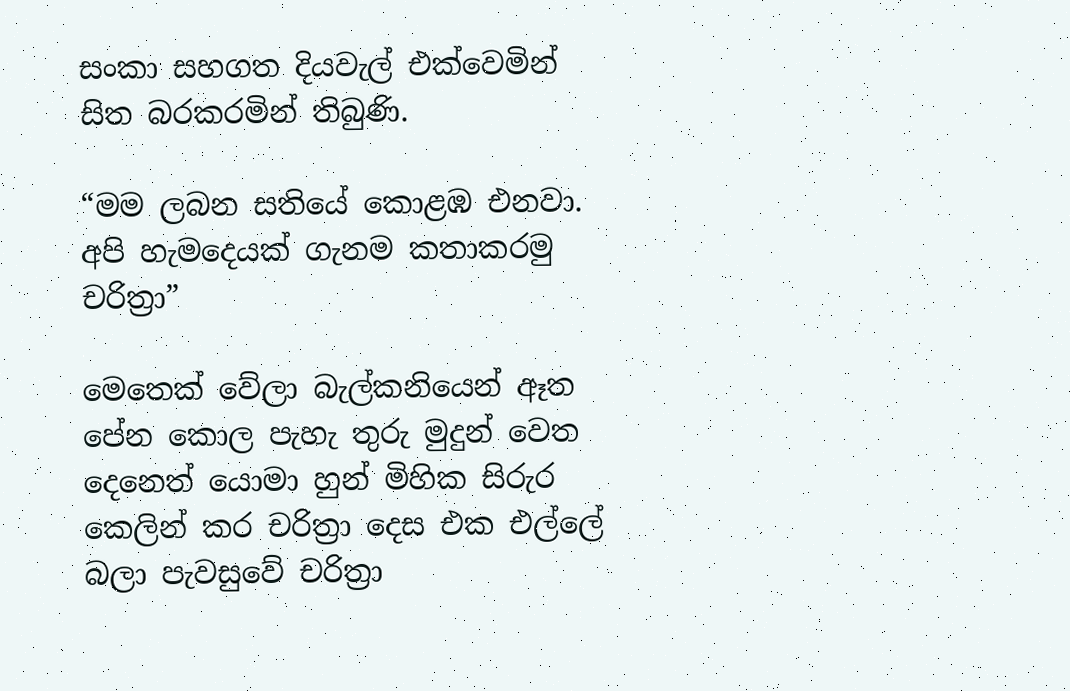සංකා සහගත දියවැල් එක්වෙමින් සිත බරකරමින් තිබුණි.

“මම ලබන සතියේ කොළඹ එනවා. අපි හැමදෙයක් ගැනම කතාකරමු චරිත්‍රා”

මෙතෙක් වේලා බැල්කනියෙන් ඈත පේන කොල පැහැ තුරු මුදුන් වෙත දෙනෙත් යොමා හුන් මිහික සිරුර කෙලින් කර චරිත්‍රා දෙස එක එල්ලේ බලා පැවසුවේ චරිත්‍රා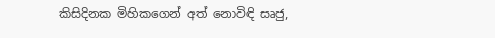කිසිදිනක මිහිකගෙන් අත් නොවිඳි සෘජු,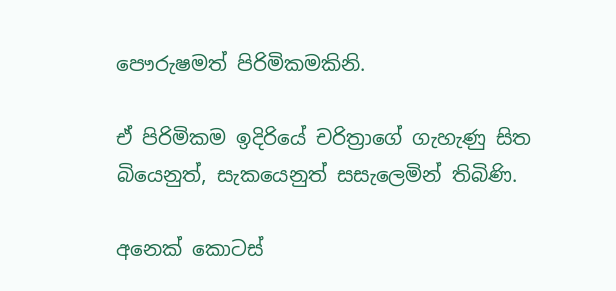පෞරුෂමත් පිරිමිකමකිනි.

ඒ පිරිමිකම ඉදිරියේ චරිත්‍රාගේ ගැහැණු සිත බියෙනුත්, සැකයෙනුත් සසැලෙමින් තිබිණි.

අනෙක් කොටස්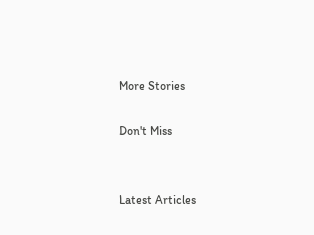More Stories

Don't Miss


Latest Articles